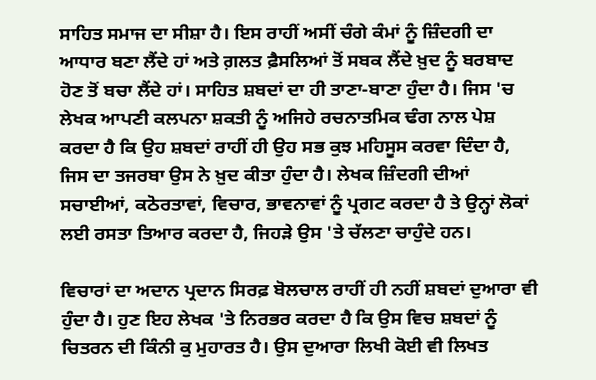ਸਾਹਿਤ ਸਮਾਜ ਦਾ ਸੀਸ਼ਾ ਹੈ। ਇਸ ਰਾਹੀਂ ਅਸੀਂ ਚੰਗੇ ਕੰਮਾਂ ਨੂੰ ਜ਼ਿੰਦਗੀ ਦਾ ਆਧਾਰ ਬਣਾ ਲੈਂਦੇ ਹਾਂ ਅਤੇ ਗ਼ਲਤ ਫ਼ੈਸਲਿਆਂ ਤੋਂ ਸਬਕ ਲੈਂਦੇ ਖ਼ੁਦ ਨੂੰ ਬਰਬਾਦ ਹੋਣ ਤੋਂ ਬਚਾ ਲੈਂਦੇ ਹਾਂ। ਸਾਹਿਤ ਸ਼ਬਦਾਂ ਦਾ ਹੀ ਤਾਣਾ-ਬਾਣਾ ਹੁੰਦਾ ਹੈ। ਜਿਸ 'ਚ ਲੇਖਕ ਆਪਣੀ ਕਲਪਨਾ ਸ਼ਕਤੀ ਨੂੰ ਅਜਿਹੇ ਰਚਨਾਤਮਿਕ ਢੰਗ ਨਾਲ ਪੇਸ਼ ਕਰਦਾ ਹੈ ਕਿ ਉਹ ਸ਼ਬਦਾਂ ਰਾਹੀਂ ਹੀ ਉਹ ਸਭ ਕੁਝ ਮਹਿਸੂਸ ਕਰਵਾ ਦਿੰਦਾ ਹੈ, ਜਿਸ ਦਾ ਤਜਰਬਾ ਉਸ ਨੇ ਖ਼ੁਦ ਕੀਤਾ ਹੁੰਦਾ ਹੈ। ਲੇਖਕ ਜ਼ਿੰਦਗੀ ਦੀਆਂ ਸਚਾਈਆਂ, ਕਠੋਰਤਾਵਾਂ, ਵਿਚਾਰ, ਭਾਵਨਾਵਾਂ ਨੂੰ ਪ੍ਰਗਟ ਕਰਦਾ ਹੈ ਤੇ ਉਨ੍ਹਾਂ ਲੋਕਾਂ ਲਈ ਰਸਤਾ ਤਿਆਰ ਕਰਦਾ ਹੈ, ਜਿਹੜੇ ਉਸ 'ਤੇ ਚੱਲਣਾ ਚਾਹੁੰਦੇ ਹਨ।

ਵਿਚਾਰਾਂ ਦਾ ਅਦਾਨ ਪ੍ਰਦਾਨ ਸਿਰਫ਼ ਬੋਲਚਾਲ ਰਾਹੀਂ ਹੀ ਨਹੀਂ ਸ਼ਬਦਾਂ ਦੁਆਰਾ ਵੀ ਹੁੰਦਾ ਹੈ। ਹੁਣ ਇਹ ਲੇਖਕ 'ਤੇ ਨਿਰਭਰ ਕਰਦਾ ਹੈ ਕਿ ਉਸ ਵਿਚ ਸ਼ਬਦਾਂ ਨੂੰ ਚਿਤਰਨ ਦੀ ਕਿੰਨੀ ਕੁ ਮੁਹਾਰਤ ਹੈ। ਉਸ ਦੁਆਰਾ ਲਿਖੀ ਕੋਈ ਵੀ ਲਿਖਤ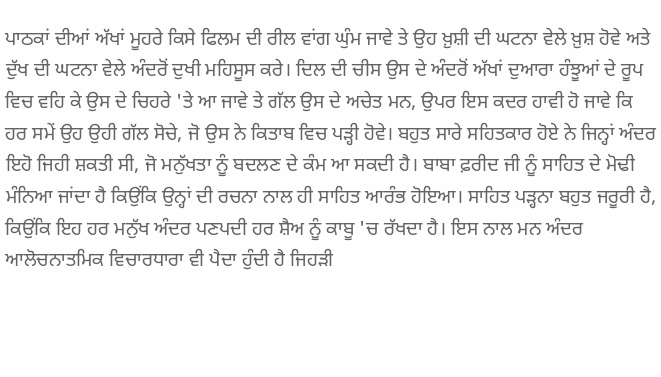ਪਾਠਕਾਂ ਦੀਆਂ ਅੱਖਾਂ ਮੂਹਰੇ ਕਿਸੇ ਫਿਲਮ ਦੀ ਰੀਲ ਵਾਂਗ ਘੁੰਮ ਜਾਵੇ ਤੇ ਉਹ ਖ਼ੁਸ਼ੀ ਦੀ ਘਟਨਾ ਵੇਲੇ ਖ਼ੁਸ਼ ਹੋਵੇ ਅਤੇ ਦੁੱਖ ਦੀ ਘਟਨਾ ਵੇਲੇ ਅੰਦਰੋਂ ਦੁਖੀ ਮਹਿਸੂਸ ਕਰੇ। ਦਿਲ ਦੀ ਚੀਸ ਉਸ ਦੇ ਅੰਦਰੋਂ ਅੱਖਾਂ ਦੁਆਰਾ ਹੰਝੂਆਂ ਦੇ ਰੂਪ ਵਿਚ ਵਹਿ ਕੇ ਉਸ ਦੇ ਚਿਹਰੇ 'ਤੇ ਆ ਜਾਵੇ ਤੇ ਗੱਲ ਉਸ ਦੇ ਅਚੇਤ ਮਨ, ਉਪਰ ਇਸ ਕਦਰ ਹਾਵੀ ਹੋ ਜਾਵੇ ਕਿ ਹਰ ਸਮੇਂ ਉਹ ਉਹੀ ਗੱਲ ਸੋਚੇ, ਜੋ ਉਸ ਨੇ ਕਿਤਾਬ ਵਿਚ ਪੜ੍ਹੀ ਹੋਵੇ। ਬਹੁਤ ਸਾਰੇ ਸਹਿਤਕਾਰ ਹੋਏ ਨੇ ਜਿਨ੍ਹਾਂ ਅੰਦਰ ਇਹੋ ਜਿਹੀ ਸ਼ਕਤੀ ਸੀ, ਜੋ ਮਨੁੱਖਤਾ ਨੂੰ ਬਦਲਣ ਦੇ ਕੰਮ ਆ ਸਕਦੀ ਹੈ। ਬਾਬਾ ਫ਼ਰੀਦ ਜੀ ਨੂੰ ਸਾਹਿਤ ਦੇ ਮੋਢੀ ਮੰਨਿਆ ਜਾਂਦਾ ਹੈ ਕਿਉਂਕਿ ਉਨ੍ਹਾਂ ਦੀ ਰਚਨਾ ਨਾਲ ਹੀ ਸਾਹਿਤ ਆਰੰਭ ਹੋਇਆ। ਸਾਹਿਤ ਪੜ੍ਹਨਾ ਬਹੁਤ ਜਰੂਰੀ ਹੈ, ਕਿਉਂਕਿ ਇਹ ਹਰ ਮਨੁੱਖ ਅੰਦਰ ਪਣਪਦੀ ਹਰ ਸ਼ੈਅ ਨੂੰ ਕਾਬੂ 'ਚ ਰੱਖਦਾ ਹੈ। ਇਸ ਨਾਲ ਮਨ ਅੰਦਰ ਆਲੋਚਨਾਤਮਿਕ ਵਿਚਾਰਧਾਰਾ ਵੀ ਪੈਦਾ ਹੁੰਦੀ ਹੈ ਜਿਹੜੀ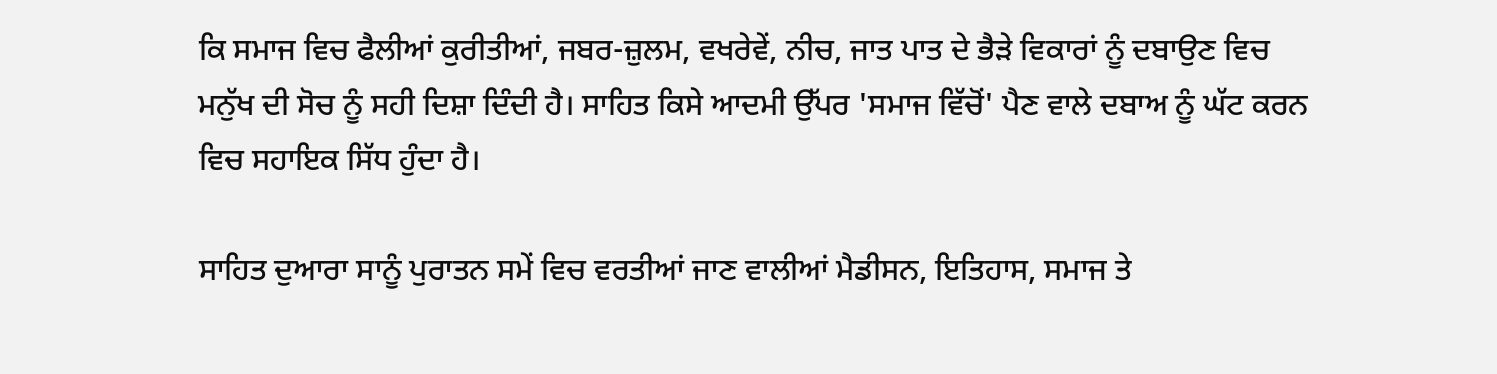ਕਿ ਸਮਾਜ ਵਿਚ ਫੈਲੀਆਂ ਕੁਰੀਤੀਆਂ, ਜਬਰ-ਜ਼ੁਲਮ, ਵਖਰੇਵੇਂ, ਨੀਚ, ਜਾਤ ਪਾਤ ਦੇ ਭੈੜੇ ਵਿਕਾਰਾਂ ਨੂੰ ਦਬਾਉਣ ਵਿਚ ਮਨੁੱਖ ਦੀ ਸੋਚ ਨੂੰ ਸਹੀ ਦਿਸ਼ਾ ਦਿੰਦੀ ਹੈ। ਸਾਹਿਤ ਕਿਸੇ ਆਦਮੀ ਉੱਪਰ 'ਸਮਾਜ ਵਿੱਚੋਂ' ਪੈਣ ਵਾਲੇ ਦਬਾਅ ਨੂੰ ਘੱਟ ਕਰਨ ਵਿਚ ਸਹਾਇਕ ਸਿੱਧ ਹੁੰਦਾ ਹੈ।

ਸਾਹਿਤ ਦੁਆਰਾ ਸਾਨੂੰ ਪੁਰਾਤਨ ਸਮੇਂ ਵਿਚ ਵਰਤੀਆਂ ਜਾਣ ਵਾਲੀਆਂ ਮੈਡੀਸਨ, ਇਤਿਹਾਸ, ਸਮਾਜ ਤੇ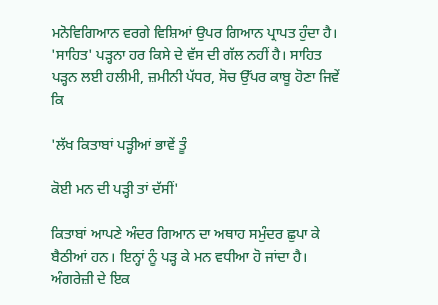ਮਨੋਵਿਗਿਆਨ ਵਰਗੇ ਵਿਸ਼ਿਆਂ ਉਪਰ ਗਿਆਨ ਪ੍ਰਾਪਤ ਹੁੰਦਾ ਹੈ। 'ਸਾਹਿਤ' ਪੜ੍ਹਨਾ ਹਰ ਕਿਸੇ ਦੇ ਵੱਸ ਦੀ ਗੱਲ ਨਹੀਂ ਹੈ। ਸਾਹਿਤ ਪੜ੍ਹਨ ਲਈ ਹਲੀਮੀ, ਜ਼ਮੀਨੀ ਪੱਧਰ, ਸੋਚ ਉੱਪਰ ਕਾਬੂ ਹੋਣਾ ਜਿਵੇਂ ਕਿ

'ਲੱਖ ਕਿਤਾਬਾਂ ਪੜ੍ਹੀਆਂ ਭਾਵੇਂ ਤੂੰ

ਕੋਈ ਮਨ ਦੀ ਪੜ੍ਹੀ ਤਾਂ ਦੱਸੀਂ'

ਕਿਤਾਬਾਂ ਆਪਣੇ ਅੰਦਰ ਗਿਆਨ ਦਾ ਅਥਾਹ ਸਮੁੰਦਰ ਛੁਪਾ ਕੇ ਬੈਠੀਆਂ ਹਨ। ਇਨ੍ਹਾਂ ਨੂੰ ਪੜ੍ਹ ਕੇ ਮਨ ਵਧੀਆ ਹੋ ਜਾਂਦਾ ਹੈ। ਅੰਗਰੇਜ਼ੀ ਦੇ ਇਕ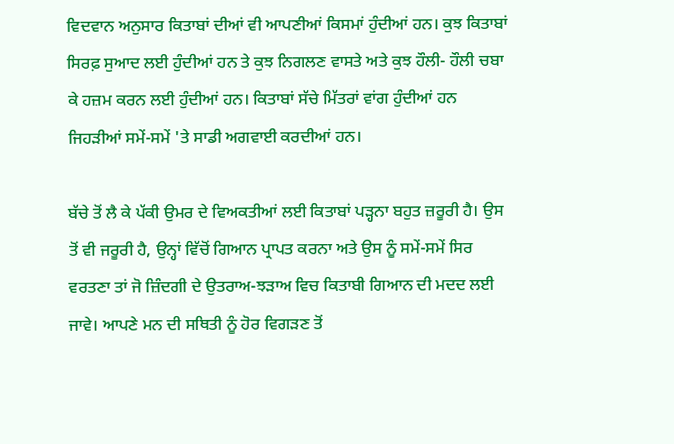ਵਿਦਵਾਨ ਅਨੁਸਾਰ ਕਿਤਾਬਾਂ ਦੀਆਂ ਵੀ ਆਪਣੀਆਂ ਕਿਸਮਾਂ ਹੁੰਦੀਆਂ ਹਨ। ਕੁਝ ਕਿਤਾਬਾਂ ਸਿਰਫ਼ ਸੁਆਦ ਲਈ ਹੁੰਦੀਆਂ ਹਨ ਤੇ ਕੁਝ ਨਿਗਲਣ ਵਾਸਤੇ ਅਤੇ ਕੁਝ ਹੌਲੀ- ਹੌਲੀ ਚਬਾ ਕੇ ਹਜ਼ਮ ਕਰਨ ਲਈ ਹੁੰਦੀਆਂ ਹਨ। ਕਿਤਾਬਾਂ ਸੱਚੇ ਮਿੱਤਰਾਂ ਵਾਂਗ ਹੁੰਦੀਆਂ ਹਨ ਜਿਹੜੀਆਂ ਸਮੇਂ-ਸਮੇਂ 'ਤੇ ਸਾਡੀ ਅਗਵਾਈ ਕਰਦੀਆਂ ਹਨ।

ਬੱਚੇ ਤੋਂ ਲੈ ਕੇ ਪੱਕੀ ਉਮਰ ਦੇ ਵਿਅਕਤੀਆਂ ਲਈ ਕਿਤਾਬਾਂ ਪੜ੍ਹਨਾ ਬਹੁਤ ਜ਼ਰੂਰੀ ਹੈ। ਉਸ ਤੋਂ ਵੀ ਜਰੂਰੀ ਹੈ, ਉਨ੍ਹਾਂ ਵਿੱਚੋਂ ਗਿਆਨ ਪ੍ਰਾਪਤ ਕਰਨਾ ਅਤੇ ਉਸ ਨੂੰ ਸਮੇਂ-ਸਮੇਂ ਸਿਰ ਵਰਤਣਾ ਤਾਂ ਜੋ ਜ਼ਿੰਦਗੀ ਦੇ ਉਤਰਾਅ-ਝੜਾਅ ਵਿਚ ਕਿਤਾਬੀ ਗਿਆਨ ਦੀ ਮਦਦ ਲਈ ਜਾਵੇ। ਆਪਣੇ ਮਨ ਦੀ ਸਥਿਤੀ ਨੂੰ ਹੋਰ ਵਿਗੜਣ ਤੋਂ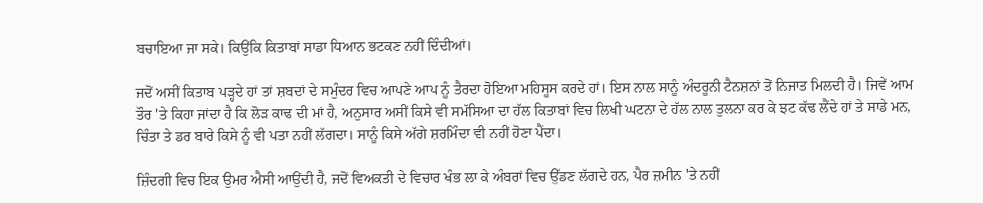ਬਚਾਇਆ ਜਾ ਸਕੇ। ਕਿਉਂਕਿ ਕਿਤਾਬਾਂ ਸਾਡਾ ਧਿਆਨ ਭਟਕਣ ਨਹੀਂ ਦਿੰਦੀਆਂ।

ਜਦੋਂ ਅਸੀਂ ਕਿਤਾਬ ਪੜ੍ਹਦੇ ਹਾਂ ਤਾਂ ਸ਼ਬਦਾਂ ਦੇ ਸਮੁੰਦਰ ਵਿਚ ਆਪਣੇ ਆਪ ਨੂੰ ਤੈਰਦਾ ਹੋਇਆ ਮਹਿਸੂਸ ਕਰਦੇ ਹਾਂ। ਇਸ ਨਾਲ ਸਾਨੂੰ ਅੰਦਰੂਨੀ ਟੈਨਸ਼ਨਾਂ ਤੋਂ ਨਿਜਾਤ ਮਿਲਦੀ ਹੈ। ਜਿਵੇਂ ਆਮ ਤੌਰ 'ਤੇ ਕਿਹਾ ਜਾਂਦਾ ਹੈ ਕਿ ਲੋੜ ਕਾਢ ਦੀ ਮਾਂ ਹੈ, ਅਨੁਸਾਰ ਅਸੀਂ ਕਿਸੇ ਵੀ ਸਮੱਸਿਆ ਦਾ ਹੱਲ ਕਿਤਾਬਾਂ ਵਿਚ ਲਿਖੀ ਘਟਨਾ ਦੇ ਹੱਲ ਨਾਲ ਤੁਲਨਾ ਕਰ ਕੇ ਝਟ ਕੱਢ ਲੈਂਦੇ ਹਾਂ ਤੇ ਸਾਡੇ ਮਨ, ਚਿੰਤਾ ਤੇ ਡਰ ਬਾਰੇ ਕਿਸੇ ਨੂੰ ਵੀ ਪਤਾ ਨਹੀਂ ਲੱਗਦਾ। ਸਾਨੂੰ ਕਿਸੇ ਅੱਗੇ ਸ਼ਰਮਿੰਦਾ ਵੀ ਨਹੀਂ ਹੋਣਾ ਪੈਂਦਾ।

ਜ਼ਿੰਦਗੀ ਵਿਚ ਇਕ ਉਮਰ ਐਸੀ ਆਉਂਦੀ ਹੈ, ਜਦੋਂ ਵਿਅਕਤੀ ਦੇ ਵਿਚਾਰ ਖੰਭ ਲਾ ਕੇ ਅੰਬਰਾਂ ਵਿਚ ਉੱਡਣ ਲੱਗਦੇ ਹਨ, ਪੈਰ ਜ਼ਮੀਨ 'ਤੇ ਨਹੀਂ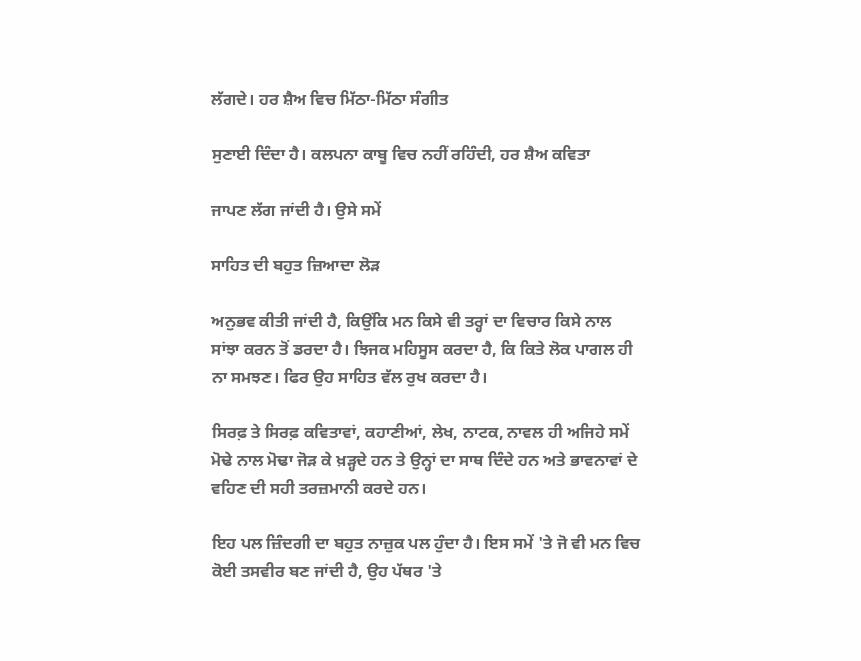ਲੱਗਦੇ। ਹਰ ਸ਼ੈਅ ਵਿਚ ਮਿੱਠਾ-ਮਿੱਠਾ ਸੰਗੀਤ

ਸੁਣਾਈ ਦਿੰਦਾ ਹੈ। ਕਲਪਨਾ ਕਾਬੂ ਵਿਚ ਨਹੀਂ ਰਹਿੰਦੀ, ਹਰ ਸ਼ੈਅ ਕਵਿਤਾ

ਜਾਪਣ ਲੱਗ ਜਾਂਦੀ ਹੈ। ਉਸੇ ਸਮੇਂ

ਸਾਹਿਤ ਦੀ ਬਹੁਤ ਜ਼ਿਆਦਾ ਲੋੜ

ਅਨੁਭਵ ਕੀਤੀ ਜਾਂਦੀ ਹੈ, ਕਿਉਂਕਿ ਮਨ ਕਿਸੇ ਵੀ ਤਰ੍ਹਾਂ ਦਾ ਵਿਚਾਰ ਕਿਸੇ ਨਾਲ ਸਾਂਝਾ ਕਰਨ ਤੋਂ ਡਰਦਾ ਹੈ। ਝਿਜਕ ਮਹਿਸੂਸ ਕਰਦਾ ਹੈ, ਕਿ ਕਿਤੇ ਲੋਕ ਪਾਗਲ ਹੀ ਨਾ ਸਮਝਣ। ਫਿਰ ਉਹ ਸਾਹਿਤ ਵੱਲ ਰੁਖ ਕਰਦਾ ਹੈ।

ਸਿਰਫ਼ ਤੇ ਸਿਰਫ਼ ਕਵਿਤਾਵਾਂ, ਕਹਾਣੀਆਂ, ਲੇਖ, ਨਾਟਕ, ਨਾਵਲ ਹੀ ਅਜਿਹੇ ਸਮੇਂ ਮੋਢੇ ਨਾਲ ਮੋਢਾ ਜੋੜ ਕੇ ਖ਼ੜ੍ਹਦੇ ਹਨ ਤੇ ਉਨ੍ਹਾਂ ਦਾ ਸਾਥ ਦਿੰਦੇ ਹਨ ਅਤੇ ਭਾਵਨਾਵਾਂ ਦੇ ਵਹਿਣ ਦੀ ਸਹੀ ਤਰਜ਼ਮਾਨੀ ਕਰਦੇ ਹਨ।

ਇਹ ਪਲ ਜ਼ਿੰਦਗੀ ਦਾ ਬਹੁਤ ਨਾਜ਼ੁਕ ਪਲ ਹੁੰਦਾ ਹੈ। ਇਸ ਸਮੇਂ 'ਤੇ ਜੋ ਵੀ ਮਨ ਵਿਚ ਕੋਈ ਤਸਵੀਰ ਬਣ ਜਾਂਦੀ ਹੈ, ਉਹ ਪੱਥਰ 'ਤੇ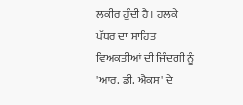ਲਕੀਰ ਹੁੰਦੀ ਹੈ। ਹਲਕੇ ਪੱਧਰ ਦਾ ਸਾਹਿਤ ਵਿਅਕਤੀਆਂ ਦੀ ਜਿੰਦਗੀ ਨੂੰ 'ਆਰ. ਡੀ. ਐਕਸ' ਦੇ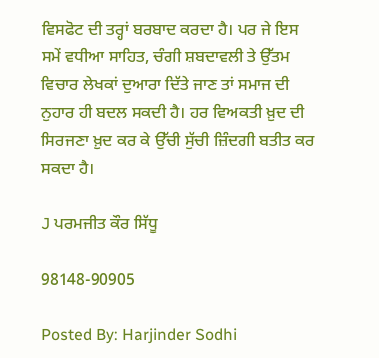ਵਿਸਫੋਟ ਦੀ ਤਰ੍ਹਾਂ ਬਰਬਾਦ ਕਰਦਾ ਹੈ। ਪਰ ਜੇ ਇਸ ਸਮੇਂ ਵਧੀਆ ਸਾਹਿਤ, ਚੰਗੀ ਸ਼ਬਦਾਵਲੀ ਤੇ ਉੱਤਮ ਵਿਚਾਰ ਲੇਖਕਾਂ ਦੁਆਰਾ ਦਿੱਤੇ ਜਾਣ ਤਾਂ ਸਮਾਜ ਦੀ ਨੁਹਾਰ ਹੀ ਬਦਲ ਸਕਦੀ ਹੈ। ਹਰ ਵਿਅਕਤੀ ਖ਼ੁਦ ਦੀ ਸਿਰਜਣਾ ਖ਼ੁਦ ਕਰ ਕੇ ਉੱਚੀ ਸੁੱਚੀ ਜ਼ਿੰਦਗੀ ਬਤੀਤ ਕਰ ਸਕਦਾ ਹੈ।

J ਪਰਮਜੀਤ ਕੌਰ ਸਿੱਧੂ

98148-90905

Posted By: Harjinder Sodhi